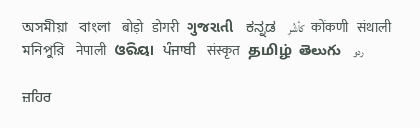অসমীয়া   বাংলা   बोड़ो   डोगरी   ગુજરાતી   ಕನ್ನಡ   كأشُر   कोंकणी   संथाली   মনিপুরি   नेपाली   ଓରିୟା   ਪੰਜਾਬੀ   संस्कृत   தமிழ்  తెలుగు   ردو

ਜ਼ਹਿਰ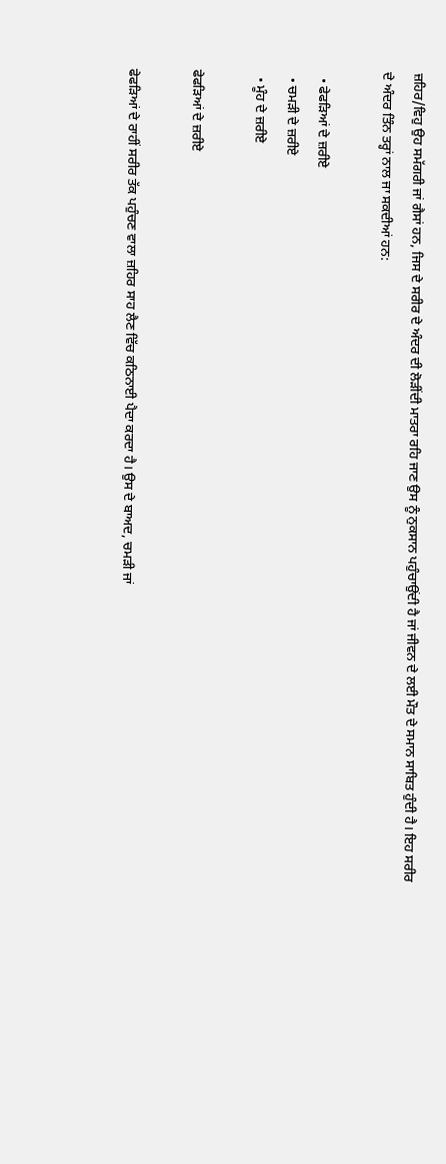ਜ਼ਹਿਰ/ਵਿਹੁ ਉਹ ਸਮੱਗਰੀ ਜਾਂ ਗੈਸਾਂ ਹਨ, ਜਿਸ ਦੇ ਸਰੀਰ ਦੇ ਅੰਦਰ ਦੀ ਲੋੜੀਂਦੀ ਮਾਤਰਾ ਰਹਿ ਜਾਣ ਉਸ ਨੂੰ ਨੁਕਸਾਨ ਪਹੁੰਚਾਉਂਦੀ ਹੈ ਜਾਂ ਜੀਵਨ ਦੇ ਲਈ ਮੌਤ ਦੇ ਸਮਾਨ ਸਾਬਿਤ ਹੁੰਦੀ ਹੈ। ਇਹ ਸਰੀਰ ਦੇ ਅੰਦਰ ਤਿੰਨ ਤਰ੍ਹਾਂ ਨਾਲ ਜਾ ਸਕਦੀਆਂ ਹਨ:

  • ਫੇਫੜਿਆਂ ਦੇ ਜ਼ਰੀਏ
  • ਚਮੜੀ ਦੇ ਜ਼ਰੀਏ
  • ਮੂੰਹ ਦੇ ਜ਼ਰੀਏ

ਫੇਫੜਿਆਂ ਦੇ ਜ਼ਰੀਏ

ਫੇਫੜਿਆਂ ਦੇ ਰਾਹੀਂ ਸਰੀਰ ਤੱਕ ਪਹੁੰਚਣ ਵਾਲਾ ਜ਼ਹਿਰ ਸਾਹ ਲੈਣ ਵਿੱਚ ਕਠਿਨਾਈ ਪੈਦਾ ਕਰਦਾ ਹੈ। ਉਸ ਦੇ ਬਾਅਦ, ਚਮੜੀ ਜਾਂ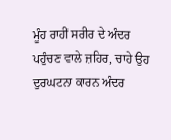ਮੂੰਹ ਰਾਹੀਂ ਸਰੀਰ ਦੇ ਅੰਦਰ ਪਹੁੰਚਣ ਵਾਲੇ ਜ਼ਹਿਰ, ਚਾਹੇ ਉਹ ਦੁਰਘਟਨਾ ਕਾਰਨ ਅੰਦਰ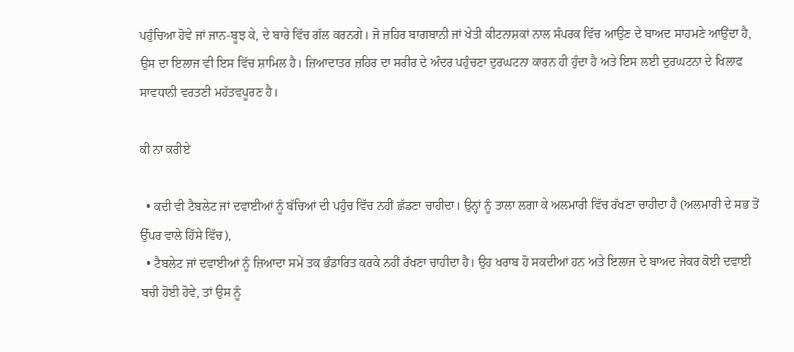ਪਹੁੰਚਿਆ ਹੋਵੇ ਜਾਂ ਜਾਨ-ਬੂਝ ਕੇ, ਦੇ ਬਾਰੇ ਵਿੱਚ ਗੱਲ ਕਰਨਗੇ। ਜੋ ਜ਼ਹਿਰ ਬਾਗਬਾਨੀ ਜਾਂ ਖੇਤੀ ਕੀਟਨਾਸ਼ਕਾਂ ਨਾਲ ਸੰਪਰਕ ਵਿੱਚ ਆਉਣ ਦੇ ਬਾਅਦ ਸਾਹਮਣੇ ਆਉਂਦਾ ਹੈ, ਉਸ ਦਾ ਇਲਾਜ ਵੀ ਇਸ ਵਿੱਚ ਸ਼ਾਮਿਲ ਹੈ। ਜ਼ਿਆਦਾਤਰ ਜ਼ਹਿਰ ਦਾ ਸਰੀਰ ਦੇ ਅੰਦਰ ਪਹੁੰਚਣਾ ਦੁਰਘਟਨਾ ਕਾਰਨ ਹੀ ਹੁੰਦਾ ਹੈ ਅਤੇ ਇਸ ਲਈ ਦੁਰਘਟਨਾ ਦੇ ਖਿਲਾਫ ਸਾਵਧਾਨੀ ਵਰਤਣੀ ਮਹੱਤਵਪੂਰਣ ਹੈ।

ਕੀ ਨਾ ਕਰੀਏ

  • ਕਦੀ ਵੀ ਟੈਬਲੇਟ ਜਾਂ ਦਵਾਈਆਂ ਨੂੰ ਬੱਚਿਆਂ ਦੀ ਪਹੁੰਚ ਵਿੱਚ ਨਹੀਂ ਛੱਡਣਾ ਚਾਹੀਦਾ। ਉਨ੍ਹਾਂ ਨੂੰ ਤਾਲਾ ਲਗਾ ਕੇ ਅਲਮਾਰੀ ਵਿੱਚ ਰੱਖਣਾ ਚਾਹੀਦਾ ਹੈ (ਅਲਮਾਰੀ ਦੇ ਸਭ ਤੋਂ ਉੱਪਰ ਵਾਲੇ ਹਿੱਸੇ ਵਿੱਚ),
  • ਟੈਬਲੇਟ ਜਾਂ ਦਵਾਈਆਂ ਨੂੰ ਜ਼ਿਆਦਾ ਸਮੇਂ ਤਕ ਭੰਡਾਰਿਤ ਕਰਕੇ ਨਹੀਂ ਰੱਖਣਾ ਚਾਹੀਦਾ ਹੈ। ਉਹ ਖਰਾਬ ਹੋ ਸਕਦੀਆਂ ਹਨ ਅਤੇ ਇਲਾਜ ਦੇ ਬਾਅਦ ਜੇਕਰ ਕੋਈ ਦਵਾਈ ਬਚੀ ਹੋਈ ਹੋਵੇ, ਤਾਂ ਉਸ ਨੂੰ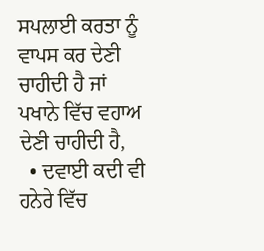ਸਪਲਾਈ ਕਰਤਾ ਨੂੰ ਵਾਪਸ ਕਰ ਦੇਣੀ ਚਾਹੀਦੀ ਹੈ ਜਾਂ ਪਖਾਨੇ ਵਿੱਚ ਵਹਾਅ ਦੇਣੀ ਚਾਹੀਦੀ ਹੈ,
  • ਦਵਾਈ ਕਦੀ ਵੀ ਹਨੇਰੇ ਵਿੱਚ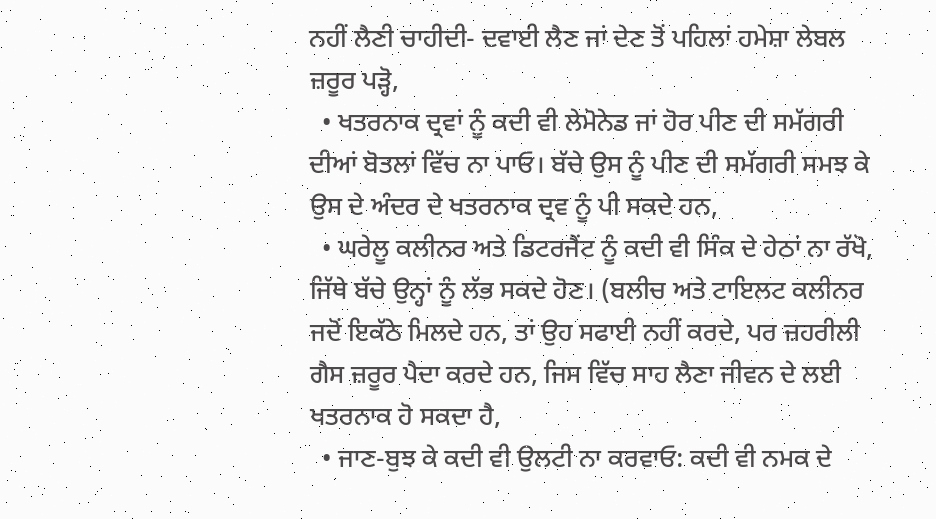ਨਹੀਂ ਲੈਣੀ ਚਾਹੀਦੀ- ਦਵਾਈ ਲੈਣ ਜਾਂ ਦੇਣ ਤੋਂ ਪਹਿਲਾਂ ਹਮੇਸ਼ਾ ਲੇਬਲ ਜ਼ਰੂਰ ਪੜ੍ਹੋ,
  • ਖਤਰਨਾਕ ਦ੍ਰਵਾਂ ਨੂੰ ਕਦੀ ਵੀ ਲੇਮੋਨੇਡ ਜਾਂ ਹੋਰ ਪੀਣ ਦੀ ਸਮੱਗਰੀ ਦੀਆਂ ਬੋਤਲਾਂ ਵਿੱਚ ਨਾ ਪਾਓ। ਬੱਚੇ ਉਸ ਨੂੰ ਪੀਣ ਦੀ ਸਮੱਗਰੀ ਸਮਝ ਕੇ ਉਸ ਦੇ ਅੰਦਰ ਦੇ ਖਤਰਨਾਕ ਦ੍ਰਵ ਨੂੰ ਪੀ ਸਕਦੇ ਹਨ,
  • ਘਰੇਲੂ ਕਲੀਨਰ ਅਤੇ ਡਿਟਰਜੈਂਟ ਨੂੰ ਕਦੀ ਵੀ ਸਿੰਕ ਦੇ ਹੇਠਾਂ ਨਾ ਰੱਖੋ, ਜਿੱਥੇ ਬੱਚੇ ਉਨ੍ਹਾਂ ਨੂੰ ਲੱਭ ਸਕਦੇ ਹੋਣ। (ਬਲੀਚ ਅਤੇ ਟਾਇਲਟ ਕਲੀਨਰ ਜਦੋਂ ਇਕੱਠੇ ਮਿਲਦੇ ਹਨ, ਤਾਂ ਉਹ ਸਫਾਈ ਨਹੀਂ ਕਰਦੇ, ਪਰ ਜ਼ਹਰੀਲੀ ਗੈਸ ਜ਼ਰੂਰ ਪੈਦਾ ਕਰਦੇ ਹਨ, ਜਿਸ ਵਿੱਚ ਸਾਹ ਲੈਣਾ ਜੀਵਨ ਦੇ ਲਈ ਖਤਰਨਾਕ ਹੋ ਸਕਦਾ ਹੈ,
  • ਜਾਣ-ਬੁਝ ਕੇ ਕਦੀ ਵੀ ਉਲਟੀ ਨਾ ਕਰਵਾਓ: ਕਦੀ ਵੀ ਨਮਕ ਦੇ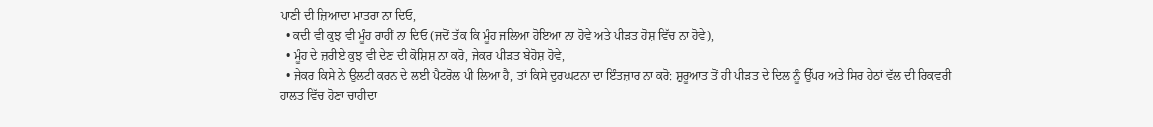ਪਾਣੀ ਦੀ ਜ਼ਿਆਦਾ ਮਾਤਰਾ ਨਾ ਦਿਓ,
  • ਕਦੀ ਵੀ ਕੁਝ ਵੀ ਮੂੰਹ ਰਾਹੀਂ ਨਾ ਦਿਓ (ਜਦੋਂ ਤੱਕ ਕਿ ਮੂੰਹ ਜਲਿਆ ਹੋਇਆ ਨਾ ਹੋਵੇ ਅਤੇ ਪੀੜਤ ਹੋਸ਼ ਵਿੱਚ ਨਾ ਹੋਵੇ),
  • ਮੂੰਹ ਦੇ ਜ਼ਰੀਏ ਕੁਝ ਵੀ ਦੇਣ ਦੀ ਕੋਸ਼ਿਸ਼ ਨਾ ਕਰੋ, ਜੇਕਰ ਪੀੜਤ ਬੇਹੋਸ਼ ਹੋਵੇ,
  • ਜੇਕਰ ਕਿਸੇ ਨੇ ਉਲਟੀ ਕਰਨ ਦੇ ਲਈ ਪੈਟਰੋਲ ਪੀ ਲਿਆ ਹੈ, ਤਾਂ ਕਿਸੇ ਦੁਰਘਟਨਾ ਦਾ ਇੰਤਜ਼ਾਰ ਨਾ ਕਰੋ: ਸ਼ੁਰੂਆਤ ਤੋਂ ਹੀ ਪੀੜਤ ਦੇ ਦਿਲ ਨੂੰ ਉੱਪਰ ਅਤੇ ਸਿਰ ਹੇਠਾਂ ਵੱਲ ਦੀ ਰਿਕਵਰੀ ਹਾਲਤ ਵਿੱਚ ਹੋਣਾ ਚਾਹੀਦਾ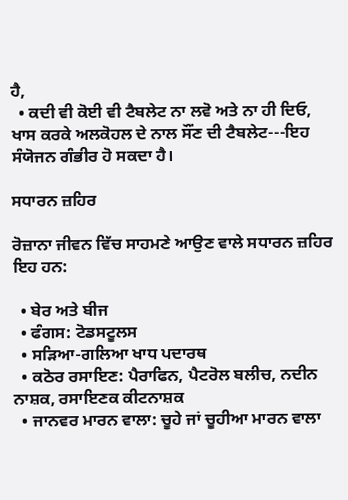ਹੈ,
  • ਕਦੀ ਵੀ ਕੋਈ ਵੀ ਟੈਬਲੇਟ ਨਾ ਲਵੋ ਅਤੇ ਨਾ ਹੀ ਦਿਓ, ਖਾਸ ਕਰਕੇ ਅਲਕੋਹਲ ਦੇ ਨਾਲ ਸੌਂਣ ਦੀ ਟੈਬਲੇਟ---ਇਹ ਸੰਯੋਜਨ ਗੰਭੀਰ ਹੋ ਸਕਦਾ ਹੈ।

ਸਧਾਰਨ ਜ਼ਹਿਰ

ਰੋਜ਼ਾਨਾ ਜੀਵਨ ਵਿੱਚ ਸਾਹਮਣੇ ਆਉਣ ਵਾਲੇ ਸਧਾਰਨ ਜ਼ਹਿਰ ਇਹ ਹਨ:

  • ਬੇਰ ਅਤੇ ਬੀਜ
  • ਫੰਗਸ: ਟੋਡਸਟੂਲਸ
  • ਸੜਿਆ-ਗਲਿਆ ਖਾਧ ਪਦਾਰਥ
  • ਕਠੋਰ ਰਸਾਇਣ: ਪੈਰਾਫਿਨ, ਪੈਟਰੋਲ ਬਲੀਚ, ਨਦੀਨ ਨਾਸ਼ਕ, ਰਸਾਇਣਕ ਕੀਟਨਾਸ਼ਕ
  • ਜਾਨਵਰ ਮਾਰਨ ਵਾਲਾ: ਚੂਹੇ ਜਾਂ ਚੂਹੀਆ ਮਾਰਨ ਵਾਲਾ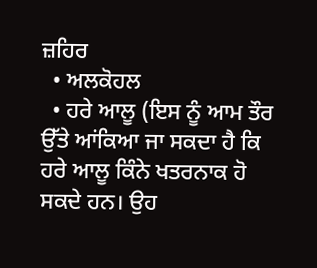ਜ਼ਹਿਰ
  • ਅਲਕੋਹਲ
  • ਹਰੇ ਆਲੂ (ਇਸ ਨੂੰ ਆਮ ਤੌਰ ਉੱਤੇ ਆਂਕਿਆ ਜਾ ਸਕਦਾ ਹੈ ਕਿ ਹਰੇ ਆਲੂ ਕਿੰਨੇ ਖਤਰਨਾਕ ਹੋ ਸਕਦੇ ਹਨ। ਉਹ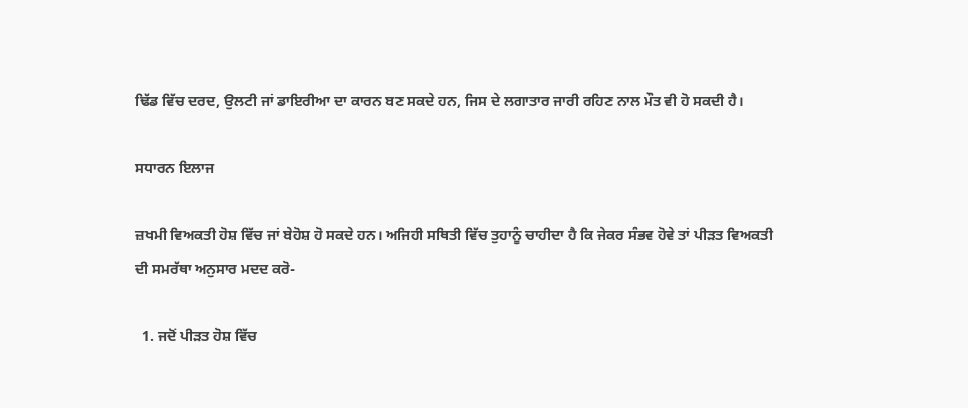ਢਿੱਡ ਵਿੱਚ ਦਰਦ, ਉਲਟੀ ਜਾਂ ਡਾਇਰੀਆ ਦਾ ਕਾਰਨ ਬਣ ਸਕਦੇ ਹਨ, ਜਿਸ ਦੇ ਲਗਾਤਾਰ ਜਾਰੀ ਰਹਿਣ ਨਾਲ ਮੌਤ ਵੀ ਹੋ ਸਕਦੀ ਹੈ।

ਸਧਾਰਨ ਇਲਾਜ

ਜ਼ਖਮੀ ਵਿਅਕਤੀ ਹੋਸ਼ ਵਿੱਚ ਜਾਂ ਬੇਹੋਸ਼ ਹੋ ਸਕਦੇ ਹਨ। ਅਜਿਹੀ ਸਥਿਤੀ ਵਿੱਚ ਤੁਹਾਨੂੰ ਚਾਹੀਦਾ ਹੈ ਕਿ ਜੇਕਰ ਸੰਭਵ ਹੋਵੇ ਤਾਂ ਪੀੜਤ ਵਿਅਕਤੀ ਦੀ ਸਮਰੱਥਾ ਅਨੁਸਾਰ ਮਦਦ ਕਰੋ-

  1. ਜਦੋਂ ਪੀੜਤ ਹੋਸ਼ ਵਿੱਚ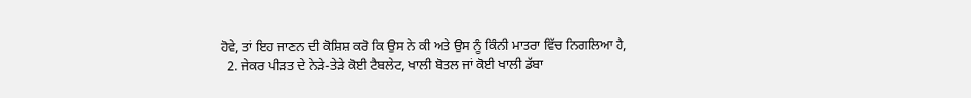ਹੋਵੇ, ਤਾਂ ਇਹ ਜਾਣਨ ਦੀ ਕੋਸ਼ਿਸ਼ ਕਰੋ ਕਿ ਉਸ ਨੇ ਕੀ ਅਤੇ ਉਸ ਨੂੰ ਕਿੰਨੀ ਮਾਤਰਾ ਵਿੱਚ ਨਿਗਲਿਆ ਹੈ,
  2. ਜੇਕਰ ਪੀੜਤ ਦੇ ਨੇੜੇ-ਤੇੜੇ ਕੋਈ ਟੈਬਲੇਟ, ਖਾਲੀ ਬੋਤਲ ਜਾਂ ਕੋਈ ਖਾਲੀ ਡੱਬਾ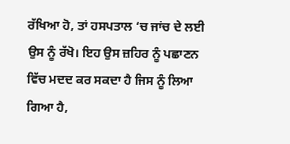ਰੱਖਿਆ ਹੋ, ਤਾਂ ਹਸਪਤਾਲ ‘ਚ ਜਾਂਚ ਦੇ ਲਈ ਉਸ ਨੂੰ ਰੱਖੋ। ਇਹ ਉਸ ਜ਼ਹਿਰ ਨੂੰ ਪਛਾਣਨ ਵਿੱਚ ਮਦਦ ਕਰ ਸਕਦਾ ਹੈ ਜਿਸ ਨੂੰ ਲਿਆ ਗਿਆ ਹੈ,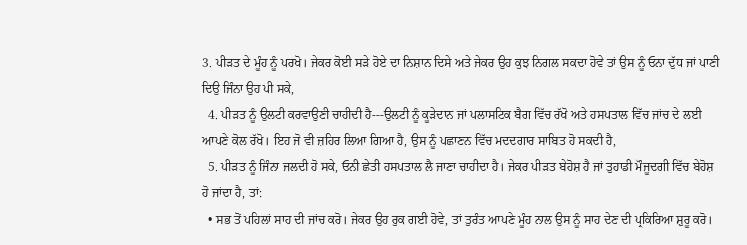3. ਪੀੜਤ ਦੇ ਮੂੰਹ ਨੂੰ ਪਰਖੋ। ਜੇਕਰ ਕੋਈ ਸੜੇ ਹੋਏ ਦਾ ਨਿਸ਼ਾਨ ਦਿਸੇ ਅਤੇ ਜੇਕਰ ਉਹ ਕੁਝ ਨਿਗਲ ਸਕਦਾ ਹੋਵੇ ਤਾਂ ਉਸ ਨੂੰ ਓਨਾ ਦੁੱਧ ਜਾਂ ਪਾਣੀ ਦਿਉ ਜਿੰਨਾ ਉਹ ਪੀ ਸਕੇ,
  4. ਪੀੜਤ ਨੂੰ ਉਲਟੀ ਕਰਵਾਉਣੀ ਚਾਹੀਦੀ ਹੈ---ਉਲਟੀ ਨੂੰ ਕੂੜੇਦਾਨ ਜਾਂ ਪਲਾਸਟਿਕ ਬੈਗ ਵਿੱਚ ਰੱਖੋ ਅਤੇ ਹਸਪਤਾਲ ਵਿੱਚ ਜਾਂਚ ਦੇ ਲਈ ਆਪਣੇ ਕੋਲ ਰੱਖੋ। ਇਹ ਜੋ ਵੀ ਜ਼ਹਿਰ ਲਿਆ ਗਿਆ ਹੈ, ਉਸ ਨੂੰ ਪਛਾਣਨ ਵਿੱਚ ਮਦਦਗਾਰ ਸਾਬਿਤ ਹੋ ਸਕਦੀ ਹੈ,
  5. ਪੀੜਤ ਨੂੰ ਜਿੰਨਾ ਜਲਦੀ ਹੋ ਸਕੇ, ਓਨੀ ਛੇਤੀ ਹਸਪਤਾਲ ਲੈ ਜਾਣਾ ਚਾਹੀਦਾ ਹੈ। ਜੇਕਰ ਪੀੜਤ ਬੇਹੋਸ਼ ਹੈ ਜਾਂ ਤੁਹਾਡੀ ਮੌਜੂਦਗੀ ਵਿੱਚ ਬੇਹੋਸ਼ ਹੋ ਜਾਂਦਾ ਹੈ, ਤਾਂ:
  • ਸਭ ਤੋਂ ਪਹਿਲਾਂ ਸਾਹ ਦੀ ਜਾਂਚ ਕਰੋ। ਜੇਕਰ ਉਹ ਰੁਕ ਗਈ ਹੋਵੇ, ਤਾਂ ਤੁਰੰਤ ਆਪਣੇ ਮੂੰਹ ਨਾਲ ਉਸ ਨੂੰ ਸਾਹ ਦੇਣ ਦੀ ਪ੍ਰਕਿਰਿਆ ਸ਼ੁਰੂ ਕਰੋ।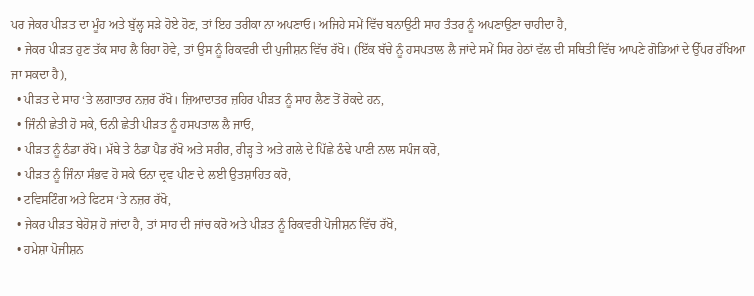ਪਰ ਜੇਕਰ ਪੀੜਤ ਦਾ ਮੂੰਹ ਅਤੇ ਬੁੱਲ੍ਹ ਸੜੇ ਹੋਏ ਹੋਣ, ਤਾਂ ਇਹ ਤਰੀਕਾ ਨਾ ਅਪਣਾਓ। ਅਜਿਹੇ ਸਮੇਂ ਵਿੱਚ ਬਨਾਉਟੀ ਸਾਹ ਤੰਤਰ ਨੂੰ ਅਪਣਾਉਣਾ ਚਾਹੀਦਾ ਹੈ,
  • ਜੇਕਰ ਪੀੜਤ ਹੁਣ ਤੱਕ ਸਾਹ ਲੈ ਰਿਹਾ ਹੋਵੇ, ਤਾਂ ਉਸ ਨੂੰ ਰਿਕਵਰੀ ਦੀ ਪੁਜੀਸ਼ਨ ਵਿੱਚ ਰੱਖੋ। (ਇੱਕ ਬੱਚੇ ਨੂੰ ਹਸਪਤਾਲ ਲੈ ਜਾਂਦੇ ਸਮੇਂ ਸਿਰ ਹੇਠਾਂ ਵੱਲ ਦੀ ਸਥਿਤੀ ਵਿੱਚ ਆਪਣੇ ਗੋਡਿਆਂ ਦੇ ਉੱਪਰ ਰੱਖਿਆ ਜਾ ਸਕਦਾ ਹੈ),
  • ਪੀੜਤ ਦੇ ਸਾਹ ‘ਤੇ ਲਗਾਤਾਰ ਨਜ਼ਰ ਰੱਖੋ। ਜ਼ਿਆਦਾਤਰ ਜ਼ਹਿਰ ਪੀੜਤ ਨੂੰ ਸਾਹ ਲੈਣ ਤੋਂ ਰੋਕਦੇ ਹਨ,
  • ਜਿੰਨੀ ਛੇਤੀ ਹੋ ਸਕੇ, ਓਨੀ ਛੇਤੀ ਪੀੜਤ ਨੂੰ ਹਸਪਤਾਲ ਲੈ ਜਾਓ,
  • ਪੀੜਤ ਨੂੰ ਠੰਡਾ ਰੱਖੋ। ਮੱਥੇ ਤੇ ਠੰਡਾ ਪੈਡ ਰੱਖੋ ਅਤੇ ਸਰੀਰ, ਰੀੜ੍ਹ ਤੇ ਅਤੇ ਗਲੇ ਦੇ ਪਿੱਛੇ ਠੰਢੇ ਪਾਣੀ ਨਾਲ ਸਪੰਜ ਕਰੋ,
  • ਪੀੜਤ ਨੂੰ ਜਿੰਨਾ ਸੰਭਵ ਹੋ ਸਕੇ ਓਨਾ ਦ੍ਰਵ ਪੀਣ ਦੇ ਲਈ ਉਤਸ਼ਾਹਿਤ ਕਰੋ,
  • ਟਵਿਸਟਿੰਗ ਅਤੇ ਫਿਟਸ ‘ਤੇ ਨਜ਼ਰ ਰੱਖੋ,
  • ਜੇਕਰ ਪੀੜਤ ਬੇਹੋਸ਼ ਹੋ ਜਾਂਦਾ ਹੈ, ਤਾਂ ਸਾਹ ਦੀ ਜਾਂਚ ਕਰੋ ਅਤੇ ਪੀੜਤ ਨੂੰ ਰਿਕਵਰੀ ਪੋਜੀਸ਼ਨ ਵਿੱਚ ਰੱਖੋ,
  • ਹਮੇਸ਼ਾ ਪੋਜੀਸ਼ਨ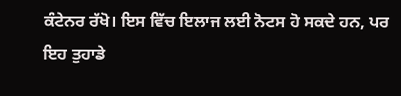ਕੰਟੇਨਰ ਰੱਖੋ। ਇਸ ਵਿੱਚ ਇਲਾਜ ਲਈ ਨੋਟਸ ਹੋ ਸਕਦੇ ਹਨ, ਪਰ ਇਹ ਤੁਹਾਡੇ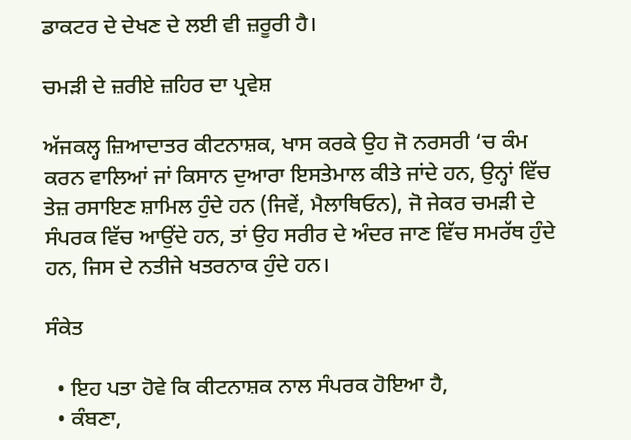ਡਾਕਟਰ ਦੇ ਦੇਖਣ ਦੇ ਲਈ ਵੀ ਜ਼ਰੂਰੀ ਹੈ।

ਚਮੜੀ ਦੇ ਜ਼ਰੀਏ ਜ਼ਹਿਰ ਦਾ ਪ੍ਰਵੇਸ਼

ਅੱਜਕਲ੍ਹ ਜ਼ਿਆਦਾਤਰ ਕੀਟਨਾਸ਼ਕ, ਖਾਸ ਕਰਕੇ ਉਹ ਜੋ ਨਰਸਰੀ ‘ਚ ਕੰਮ ਕਰਨ ਵਾਲਿਆਂ ਜਾਂ ਕਿਸਾਨ ਦੁਆਰਾ ਇਸਤੇਮਾਲ ਕੀਤੇ ਜਾਂਦੇ ਹਨ, ਉਨ੍ਹਾਂ ਵਿੱਚ ਤੇਜ਼ ਰਸਾਇਣ ਸ਼ਾਮਿਲ ਹੁੰਦੇ ਹਨ (ਜਿਵੇਂ, ਮੈਲਾਥਿਓਨ), ਜੋ ਜੇਕਰ ਚਮੜੀ ਦੇ ਸੰਪਰਕ ਵਿੱਚ ਆਉਂਦੇ ਹਨ, ਤਾਂ ਉਹ ਸਰੀਰ ਦੇ ਅੰਦਰ ਜਾਣ ਵਿੱਚ ਸਮਰੱਥ ਹੁੰਦੇ ਹਨ, ਜਿਸ ਦੇ ਨਤੀਜੇ ਖਤਰਨਾਕ ਹੁੰਦੇ ਹਨ।

ਸੰਕੇਤ

  • ਇਹ ਪਤਾ ਹੋਵੇ ਕਿ ਕੀਟਨਾਸ਼ਕ ਨਾਲ ਸੰਪਰਕ ਹੋਇਆ ਹੈ,
  • ਕੰਬਣਾ,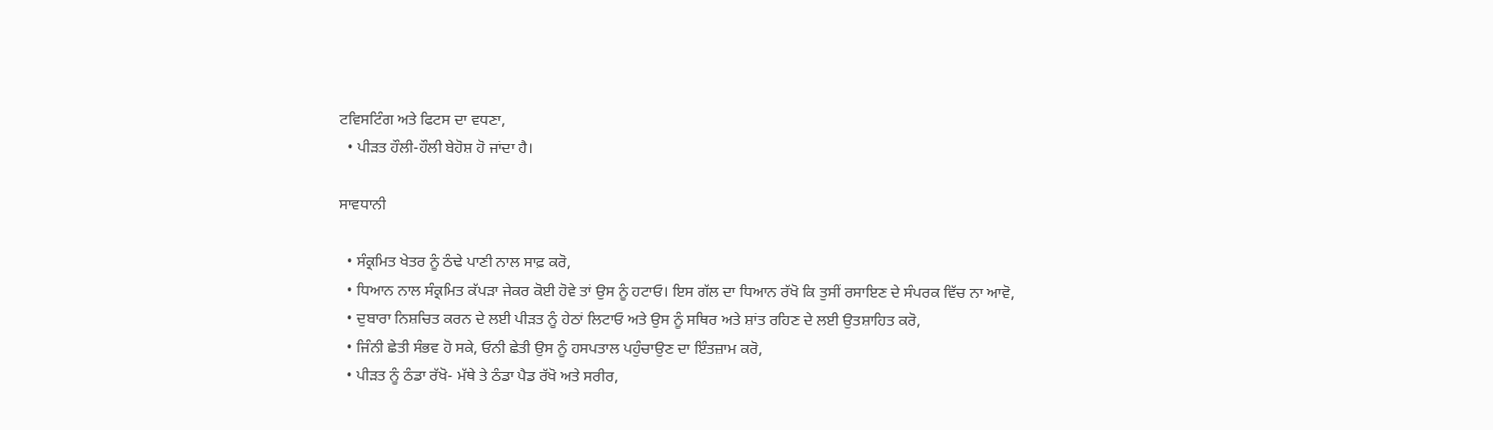ਟਵਿਸਟਿੰਗ ਅਤੇ ਫਿਟਸ ਦਾ ਵਧਣਾ,
  • ਪੀੜਤ ਹੌਲੀ-ਹੌਲੀ ਬੇਹੋਸ਼ ਹੋ ਜਾਂਦਾ ਹੈ।

ਸਾਵਧਾਨੀ

  • ਸੰਕ੍ਰਮਿਤ ਖੇਤਰ ਨੂੰ ਠੰਢੇ ਪਾਣੀ ਨਾਲ ਸਾਫ਼ ਕਰੋ,
  • ਧਿਆਨ ਨਾਲ ਸੰਕ੍ਰਮਿਤ ਕੱਪੜਾ ਜੇਕਰ ਕੋਈ ਹੋਵੇ ਤਾਂ ਉਸ ਨੂੰ ਹਟਾਓ। ਇਸ ਗੱਲ ਦਾ ਧਿਆਨ ਰੱਖੋ ਕਿ ਤੁਸੀਂ ਰਸਾਇਣ ਦੇ ਸੰਪਰਕ ਵਿੱਚ ਨਾ ਆਵੋ,
  • ਦੁਬਾਰਾ ਨਿਸ਼ਚਿਤ ਕਰਨ ਦੇ ਲਈ ਪੀੜਤ ਨੂੰ ਹੇਠਾਂ ਲਿਟਾਓ ਅਤੇ ਉਸ ਨੂੰ ਸਥਿਰ ਅਤੇ ਸ਼ਾਂਤ ਰਹਿਣ ਦੇ ਲਈ ਉਤਸ਼ਾਹਿਤ ਕਰੋ,
  • ਜਿੰਨੀ ਛੇਤੀ ਸੰਭਵ ਹੋ ਸਕੇ, ਓਨੀ ਛੇਤੀ ਉਸ ਨੂੰ ਹਸਪਤਾਲ ਪਹੁੰਚਾਉਣ ਦਾ ਇੰਤਜ਼ਾਮ ਕਰੋ,
  • ਪੀੜਤ ਨੂੰ ਠੰਡਾ ਰੱਖੋ- ਮੱਥੇ ਤੇ ਠੰਡਾ ਪੈਡ ਰੱਖੋ ਅਤੇ ਸਰੀਰ,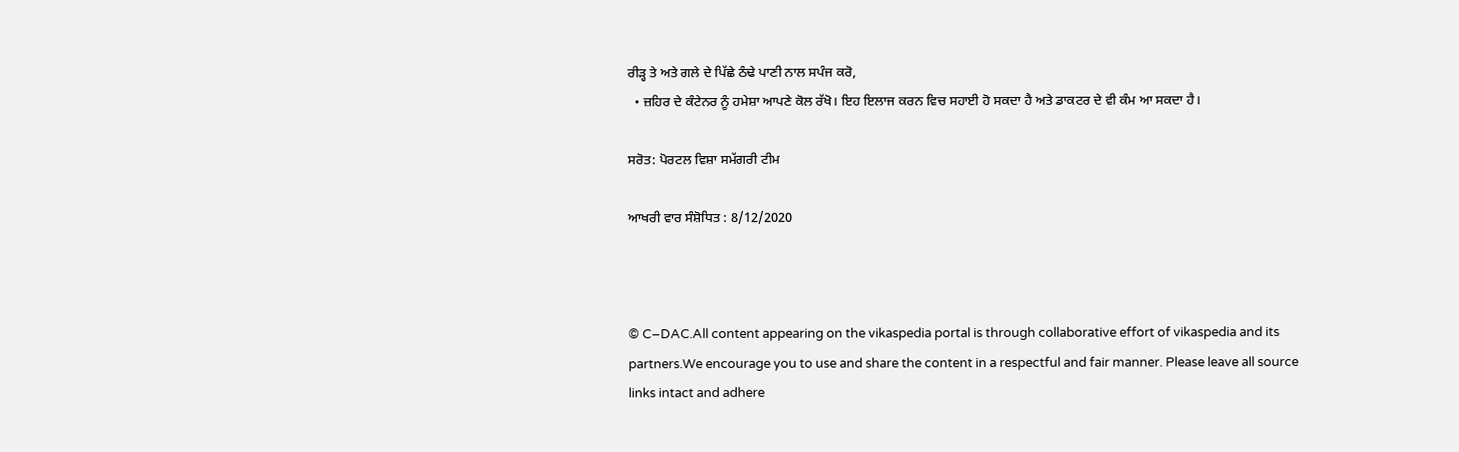ਰੀੜ੍ਹ ਤੇ ਅਤੇ ਗਲੇ ਦੇ ਪਿੱਛੇ ਠੰਢੇ ਪਾਣੀ ਨਾਲ ਸਪੰਜ ਕਰੋ,
  • ਜ਼ਹਿਰ ਦੇ ਕੰਟੇਨਰ ਨੂੰ ਹਮੇਸ਼ਾ ਆਪਣੇ ਕੋਲ ਰੱਖੋ। ਇਹ ਇਲਾਜ ਕਰਨ ਵਿਚ ਸਹਾਈ ਹੋ ਸਕਦਾ ਹੈ ਅਤੇ ਡਾਕਟਰ ਦੇ ਵੀ ਕੰਮ ਆ ਸਕਦਾ ਹੈ।

ਸਰੋਤ: ਪੋਰਟਲ ਵਿਸ਼ਾ ਸਮੱਗਰੀ ਟੀਮ

ਆਖਰੀ ਵਾਰ ਸੰਸ਼ੋਧਿਤ : 8/12/2020



© C–DAC.All content appearing on the vikaspedia portal is through collaborative effort of vikaspedia and its partners.We encourage you to use and share the content in a respectful and fair manner. Please leave all source links intact and adhere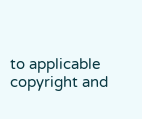to applicable copyright and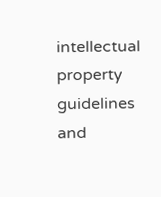intellectual property guidelines and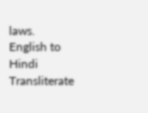laws.
English to Hindi Transliterate